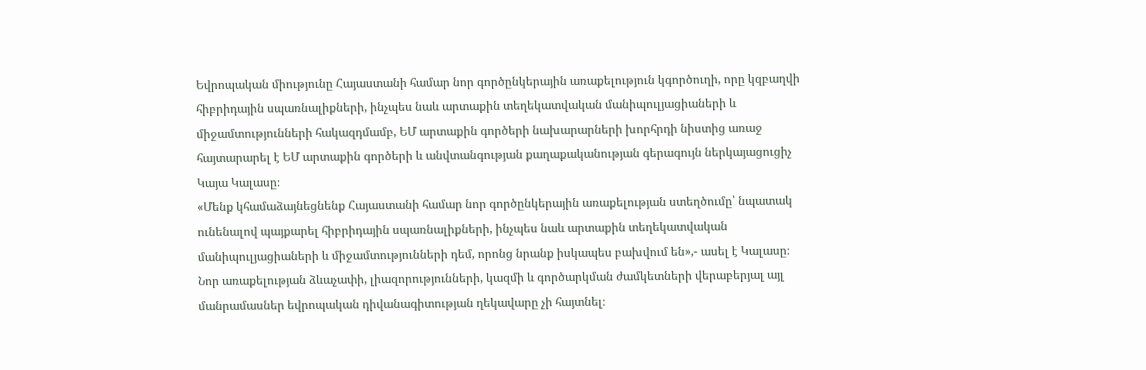Եվրոպական միությունը Հայաստանի համար նոր գործընկերային առաքելություն կգործուղի, որը կզբաղվի հիբրիդային սպառնալիքների, ինչպես նաև արտաքին տեղեկատվական մանիպուլյացիաների և միջամտությունների հակազդմամբ, ԵՄ արտաքին գործերի նախարարների խորհրդի նիստից առաջ հայտարարել է ԵՄ արտաքին գործերի և անվտանգության քաղաքականության գերագույն ներկայացուցիչ Կայա Կալասը։
«Մենք կհամաձայնեցնենք Հայաստանի համար նոր գործընկերային առաքելության ստեղծումը՝ նպատակ ունենալով պայքարել հիբրիդային սպառնալիքների, ինչպես նաև արտաքին տեղեկատվական մանիպուլյացիաների և միջամտությունների դեմ, որոնց նրանք իսկապես բախվում են»,- ասել է Կալասը։
Նոր առաքելության ձևաչափի, լիազորությունների, կազմի և գործարկման ժամկետների վերաբերյալ այլ մանրամասներ եվրոպական դիվանագիտության ղեկավարը չի հայտնել։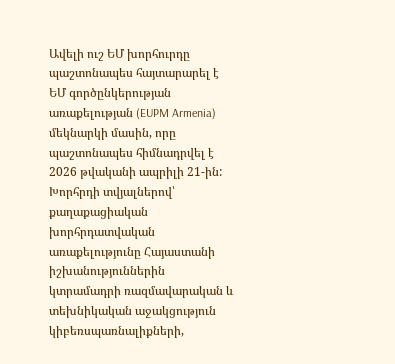Ավելի ուշ ԵՄ խորհուրդը պաշտոնապես հայտարարել է ԵՄ գործընկերության առաքելության (EUPM Armenia) մեկնարկի մասին, որը պաշտոնապես հիմնադրվել է 2026 թվականի ապրիլի 21-ին: Խորհրդի տվյալներով՝ քաղաքացիական խորհրդատվական առաքելությունը Հայաստանի իշխանություններին կտրամադրի ռազմավարական և տեխնիկական աջակցություն կիբեռսպառնալիքների,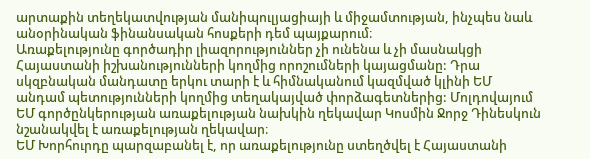արտաքին տեղեկատվության մանիպուլյացիայի և միջամտության, ինչպես նաև անօրինական ֆինանսական հոսքերի դեմ պայքարում։
Առաքելությունը գործադիր լիազորություններ չի ունենա և չի մասնակցի Հայաստանի իշխանությունների կողմից որոշումների կայացմանը: Դրա սկզբնական մանդատը երկու տարի է և հիմնականում կազմված կլինի ԵՄ անդամ պետությունների կողմից տեղակայված փորձագետներից: Մոլդովայում ԵՄ գործընկերության առաքելության նախկին ղեկավար Կոսմին Ջորջ Դինեսկուն նշանակվել է առաքելության ղեկավար։
ԵՄ Խորհուրդը պարզաբանել է, որ առաքելությունը ստեղծվել է Հայաստանի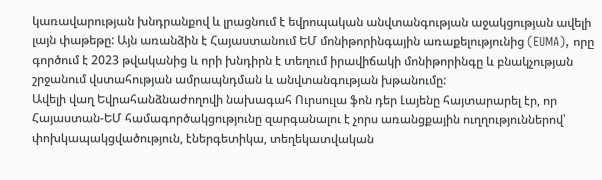կառավարության խնդրանքով և լրացնում է եվրոպական անվտանգության աջակցության ավելի լայն փաթեթը: Այն առանձին է Հայաստանում ԵՄ մոնիթորինգային առաքելությունից (EUMA), որը գործում է 2023 թվականից և որի խնդիրն է տեղում իրավիճակի մոնիթորինգը և բնակչության շրջանում վստահության ամրապնդման և անվտանգության խթանումը:
Ավելի վաղ Եվրահանձնաժողովի նախագահ Ուրսուլա ֆոն դեր Լայենը հայտարարել էր, որ Հայաստան-ԵՄ համագործակցությունը զարգանալու է չորս առանցքային ուղղություններով՝ փոխկապակցվածություն, էներգետիկա, տեղեկատվական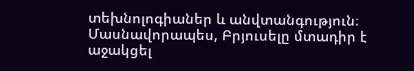տեխնոլոգիաներ և անվտանգություն։
Մասնավորապես, Բրյուսելը մտադիր է աջակցել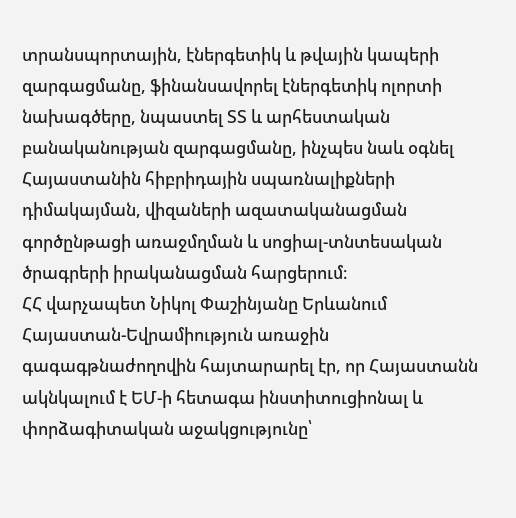տրանսպորտային, էներգետիկ և թվային կապերի զարգացմանը, ֆինանսավորել էներգետիկ ոլորտի նախագծերը, նպաստել ՏՏ և արհեստական բանականության զարգացմանը, ինչպես նաև օգնել Հայաստանին հիբրիդային սպառնալիքների դիմակայման, վիզաների ազատականացման գործընթացի առաջմղման և սոցիալ-տնտեսական ծրագրերի իրականացման հարցերում։
ՀՀ վարչապետ Նիկոլ Փաշինյանը Երևանում Հայաստան-Եվրամիություն առաջին գագագթնաժողովին հայտարարել էր, որ Հայաստանն ակնկալում է ԵՄ-ի հետագա ինստիտուցիոնալ և փորձագիտական աջակցությունը՝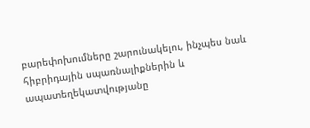բարեփոխումները շարունակելու, ինչպես նաև հիբրիդային սպառնալիքներին և ապատեղեկատվությանը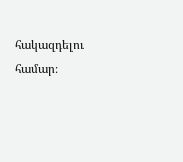հակազդելու համար։